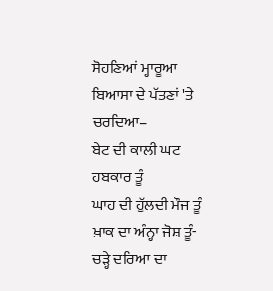ਸੋਹਣਿਆਂ ਮ੍ਹਾਰੂਆ
ਬਿਆਸਾ ਦੇ ਪੱਤਣਾਂ 'ਤੇ ਚਰਦਿਆ–
ਬੇਟ ਦੀ ਕਾਲੀ ਘਟ ਹਬਕਾਰ ਤੂੰ
ਘਾਹ ਦੀ ਹੁੱਲਦੀ ਮੌਜ ਤੂੰ
ਖ਼ਾਕ ਦਾ ਅੰਨ੍ਹਾ ਜੋਸ਼ ਤੂੰ-
ਚੜ੍ਹੇ ਦਰਿਆ ਦਾ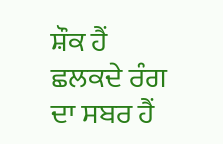ਸ਼ੌਕ ਹੈਂ
ਛਲਕਦੇ ਰੰਗ ਦਾ ਸਬਰ ਹੈਂ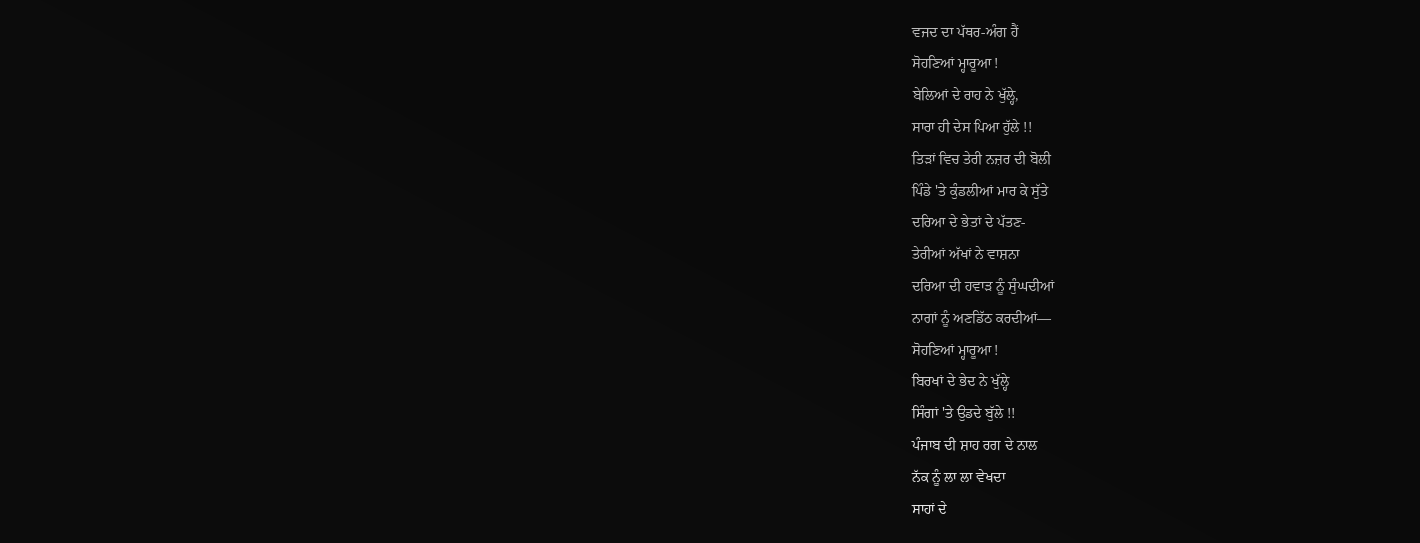ਵਜਦ ਦਾ ਪੱਥਰ-ਅੰਗ ਹੈਂ
ਸੋਹਣਿਆਂ ਮ੍ਹਾਰੂਆ !
ਬੇਲਿਆਂ ਦੇ ਰਾਹ ਨੇ ਖੁੱਲ੍ਹੇ,
ਸਾਰਾ ਹੀ ਦੇਸ ਪਿਆ ਹੁੱਲੇ !!
ਤਿੜਾਂ ਵਿਚ ਤੇਰੀ ਨਜ਼ਰ ਦੀ ਬੋਲੀ
ਪਿੰਡੇ 'ਤੇ ਕੁੰਡਲੀਆਂ ਮਾਰ ਕੇ ਸੁੱਤੇ
ਦਰਿਆ ਦੇ ਭੇਤਾਂ ਦੇ ਪੱਤਣ-
ਤੇਰੀਆਂ ਅੱਖਾਂ ਨੇ ਵਾਸ਼ਨਾ
ਦਰਿਆ ਦੀ ਹਵਾੜ ਨੂੰ ਸੁੰਘਦੀਆਂ
ਨਾਗਾਂ ਨੂੰ ਅਣਡਿੱਠ ਕਰਦੀਆਂ—
ਸੋਹਣਿਆਂ ਮ੍ਹਾਰੂਆ !
ਬਿਰਖਾਂ ਦੇ ਭੇਦ ਨੇ ਖੁੱਲ੍ਹੇ
ਸਿੰਗਾਂ 'ਤੇ ਉਡਦੇ ਬੁੱਲੇ !!
ਪੰਜਾਬ ਦੀ ਸ਼ਾਹ ਰਗ ਦੇ ਨਾਲ
ਨੱਕ ਨੂੰ ਲਾ ਲਾ ਵੇਖਦਾ
ਸਾਹਾਂ ਦੇ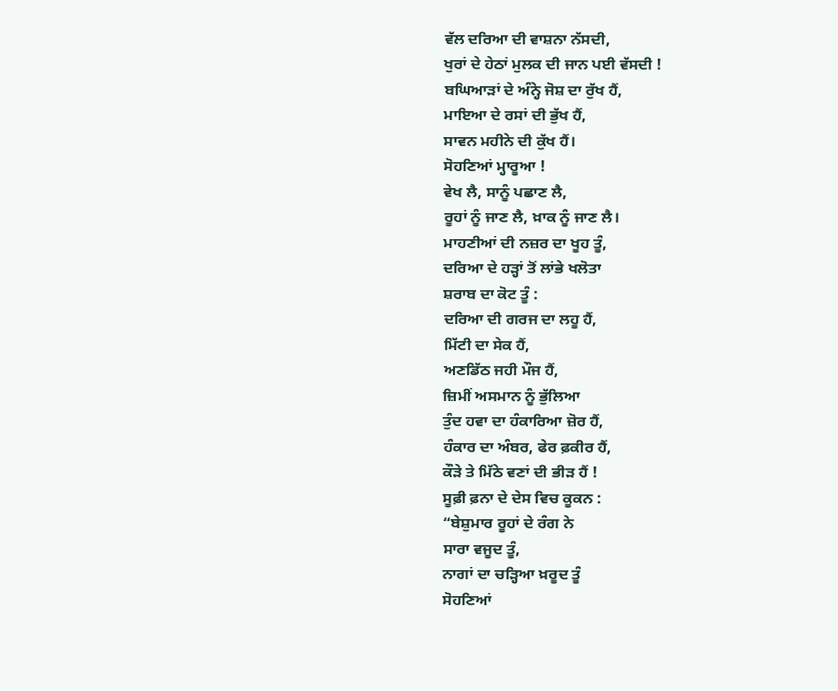ਵੱਲ ਦਰਿਆ ਦੀ ਵਾਸ਼ਨਾ ਨੱਸਦੀ,
ਖੁਰਾਂ ਦੇ ਹੇਠਾਂ ਮੁਲਕ ਦੀ ਜਾਨ ਪਈ ਵੱਸਦੀ !
ਬਘਿਆੜਾਂ ਦੇ ਅੰਨ੍ਹੇ ਜੋਸ਼ ਦਾ ਰੁੱਖ ਹੈਂ,
ਮਾਇਆ ਦੇ ਰਸਾਂ ਦੀ ਭੁੱਖ ਹੈਂ,
ਸਾਵਨ ਮਹੀਨੇ ਦੀ ਕੁੱਖ ਹੈਂ।
ਸੋਹਣਿਆਂ ਮ੍ਹਾਰੂਆ !
ਵੇਖ ਲੈ, ਸਾਨੂੰ ਪਛਾਣ ਲੈ,
ਰੂਹਾਂ ਨੂੰ ਜਾਣ ਲੈ, ਖ਼ਾਕ ਨੂੰ ਜਾਣ ਲੈ।
ਮਾਹਣੀਆਂ ਦੀ ਨਜ਼ਰ ਦਾ ਖੂਹ ਤੂੰ,
ਦਰਿਆ ਦੇ ਹੜ੍ਹਾਂ ਤੋਂ ਲਾਂਭੇ ਖਲੋਤਾ
ਸ਼ਰਾਬ ਦਾ ਕੋਟ ਤੂੰ :
ਦਰਿਆ ਦੀ ਗਰਜ ਦਾ ਲਹੂ ਹੈਂ,
ਮਿੱਟੀ ਦਾ ਸੇਕ ਹੈਂ,
ਅਣਡਿੱਠ ਜਹੀ ਮੌਜ ਹੈਂ,
ਜ਼ਿਮੀਂ ਅਸਮਾਨ ਨੂੰ ਭੁੱਲਿਆ
ਤੁੰਦ ਹਵਾ ਦਾ ਹੰਕਾਰਿਆ ਜ਼ੋਰ ਹੈਂ,
ਹੰਕਾਰ ਦਾ ਅੰਬਰ, ਫੇਰ ਫ਼ਕੀਰ ਹੈਂ,
ਕੌੜੇ ਤੇ ਮਿੱਠੇ ਵਣਾਂ ਦੀ ਭੀੜ ਹੈਂ !
ਸੂਫ਼ੀ ਫ਼ਨਾ ਦੇ ਦੇਸ ਵਿਚ ਕੂਕਨ :
“ਬੇਸ਼ੁਮਾਰ ਰੂਹਾਂ ਦੇ ਰੰਗ ਨੇ
ਸਾਰਾ ਵਜੂਦ ਤੂੰ,
ਨਾਗਾਂ ਦਾ ਚੜ੍ਹਿਆ ਖ਼ਰੂਦ ਤੂੰ
ਸੋਹਣਿਆਂ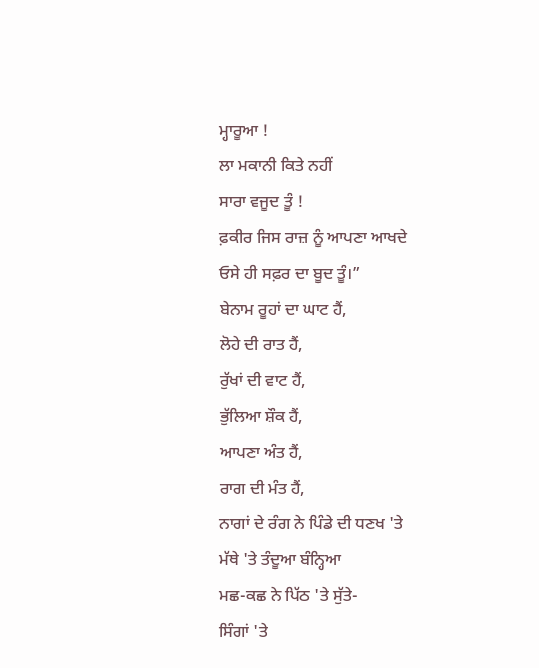ਮ੍ਹਾਰੂਆ !
ਲਾ ਮਕਾਨੀ ਕਿਤੇ ਨਹੀਂ
ਸਾਰਾ ਵਜੂਦ ਤੂੰ !
ਫ਼ਕੀਰ ਜਿਸ ਰਾਜ਼ ਨੂੰ ਆਪਣਾ ਆਖਦੇ
ਓਸੇ ਹੀ ਸਫ਼ਰ ਦਾ ਬੂਦ ਤੂੰ।”
ਬੇਨਾਮ ਰੂਹਾਂ ਦਾ ਘਾਟ ਹੈਂ,
ਲੋਹੇ ਦੀ ਰਾਤ ਹੈਂ,
ਰੁੱਖਾਂ ਦੀ ਵਾਟ ਹੈਂ,
ਭੁੱਲਿਆ ਸ਼ੌਕ ਹੈਂ,
ਆਪਣਾ ਅੰਤ ਹੈਂ,
ਰਾਗ ਦੀ ਮੰਤ ਹੈਂ,
ਨਾਗਾਂ ਦੇ ਰੰਗ ਨੇ ਪਿੰਡੇ ਦੀ ਧਣਖ 'ਤੇ
ਮੱਥੇ 'ਤੇ ਤੰਦੂਆ ਬੰਨ੍ਹਿਆ
ਮਛ-ਕਛ ਨੇ ਪਿੱਠ 'ਤੇ ਸੁੱਤੇ-
ਸਿੰਗਾਂ 'ਤੇ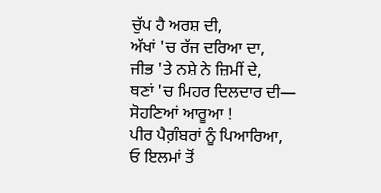ਚੁੱਪ ਹੈ ਅਰਸ਼ ਦੀ,
ਅੱਖਾਂ 'ਚ ਰੱਜ ਦਰਿਆ ਦਾ,
ਜੀਭ 'ਤੇ ਨਸ਼ੇ ਨੇ ਜ਼ਿਮੀਂ ਦੇ,
ਥਣਾਂ 'ਚ ਮਿਹਰ ਦਿਲਦਾਰ ਦੀ—
ਸੋਹਣਿਆਂ ਆਰੂਆ !
ਪੀਰ ਪੈਗ਼ੰਬਰਾਂ ਨੂੰ ਪਿਆਰਿਆ,
ਓ ਇਲਮਾਂ ਤੋਂ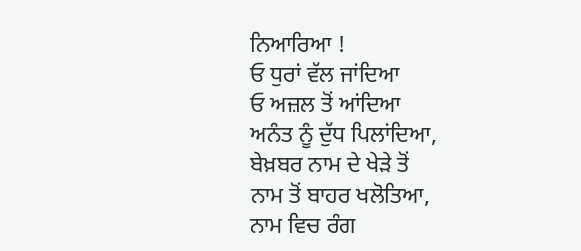ਨਿਆਰਿਆ !
ਓ ਧੁਰਾਂ ਵੱਲ ਜਾਂਦਿਆ
ਓ ਅਜ਼ਲ ਤੋਂ ਆਂਦਿਆ
ਅਨੰਤ ਨੂੰ ਦੁੱਧ ਪਿਲਾਂਦਿਆ,
ਬੇਖ਼ਬਰ ਨਾਮ ਦੇ ਖੇੜੇ ਤੋਂ
ਨਾਮ ਤੋਂ ਬਾਹਰ ਖਲੋਤਿਆ,
ਨਾਮ ਵਿਚ ਰੰਗ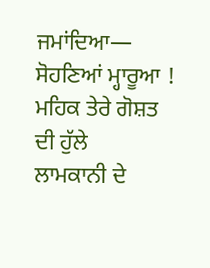ਜਮਾਂਦਿਆ—
ਸੋਹਣਿਆਂ ਮ੍ਹਾਰੂਆ !
ਮਹਿਕ ਤੇਰੇ ਗੋਸ਼ਤ ਦੀ ਹੁੱਲੇ
ਲਾਮਕਾਨੀ ਦੇ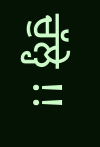ਚੁੱਲ੍ਹੇ !!